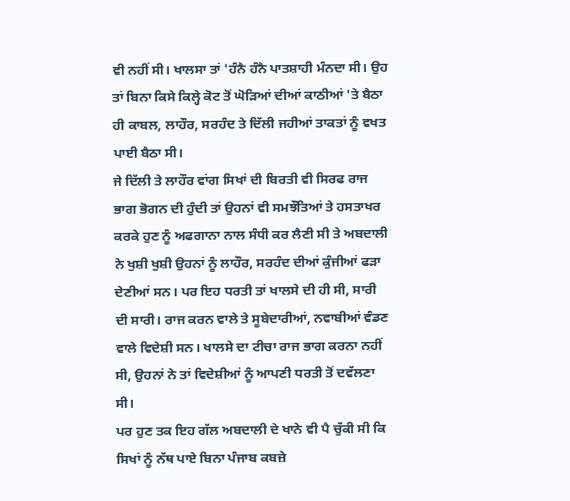ਵੀ ਨਹੀਂ ਸੀ। ਖਾਲਸਾ ਤਾਂ 'ਹੰਨੈ ਹੰਨੈ ਪਾਤਸ਼ਾਹੀ ਮੰਨਦਾ ਸੀ। ਉਹ ਤਾਂ ਬਿਨਾ ਕਿਸੇ ਕਿਲ੍ਹੇ ਕੋਟ ਤੋਂ ਘੋੜਿਆਂ ਦੀਆਂ ਕਾਠੀਆਂ 'ਤੇ ਬੈਠਾ ਹੀ ਕਾਬਲ, ਲਾਹੌਰ, ਸਰਹੰਦ ਤੇ ਦਿੱਲੀ ਜਹੀਆਂ ਤਾਕਤਾਂ ਨੂੰ ਵਖਤ ਪਾਈ ਬੈਠਾ ਸੀ।
ਜੇ ਦਿੱਲੀ ਤੇ ਲਾਹੌਰ ਵਾਂਗ ਸਿਖਾਂ ਦੀ ਬਿਰਤੀ ਵੀ ਸਿਰਫ ਰਾਜ ਭਾਗ ਭੋਗਨ ਦੀ ਹੁੰਦੀ ਤਾਂ ਉਹਨਾਂ ਵੀ ਸਮਝੌਤਿਆਂ ਤੇ ਹਸਤਾਖਰ ਕਰਕੇ ਹੁਣ ਨੂੰ ਅਫਗਾਨਾ ਨਾਲ ਸੰਧੀ ਕਰ ਲੈਣੀ ਸੀ ਤੇ ਅਬਦਾਲੀ ਨੇ ਖੁਸ਼ੀ ਖੁਸ਼ੀ ਉਹਨਾਂ ਨੂੰ ਲਾਹੌਰ, ਸਰਹੰਦ ਦੀਆਂ ਕੁੰਜੀਆਂ ਫੜਾ ਦੇਣੀਆਂ ਸਨ। ਪਰ ਇਹ ਧਰਤੀ ਤਾਂ ਖਾਲਸੇ ਦੀ ਹੀ ਸੀ, ਸਾਰੀ ਦੀ ਸਾਰੀ। ਰਾਜ ਕਰਨ ਵਾਲੇ ਤੇ ਸੂਬੇਦਾਰੀਆਂ, ਨਵਾਬੀਆਂ ਵੰਡਣ ਵਾਲੇ ਵਿਦੇਸ਼ੀ ਸਨ। ਖਾਲਸੇ ਦਾ ਟੀਚਾ ਰਾਜ ਭਾਗ ਕਰਨਾ ਨਹੀਂ ਸੀ, ਉਹਨਾਂ ਨੇ ਤਾਂ ਵਿਦੇਸ਼ੀਆਂ ਨੂੰ ਆਪਣੀ ਧਰਤੀ ਤੋਂ ਦਵੱਲਣਾ ਸੀ।
ਪਰ ਹੁਣ ਤਕ ਇਹ ਗੱਲ ਅਬਦਾਲੀ ਦੇ ਖਾਨੇ ਵੀ ਪੈ ਚੁੱਕੀ ਸੀ ਕਿ ਸਿਖਾਂ ਨੂੰ ਨੱਥ ਪਾਏ ਬਿਨਾ ਪੰਜਾਬ ਕਬਜ਼ੇ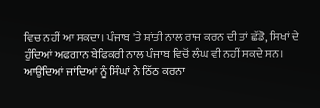ਵਿਚ ਨਹੀਂ ਆ ਸਕਦਾ। ਪੰਜਾਬ 'ਤੇ ਸ਼ਾਂਤੀ ਨਾਲ ਰਾਜ ਕਰਨ ਦੀ ਤਾਂ ਛੱਡੋ, ਸਿਖਾਂ ਦੇ ਹੁੰਦਿਆਂ ਅਫਗਾਨ ਬੇਫਿਕਰੀ ਨਾਲ ਪੰਜਾਬ ਵਿਚੋਂ ਲੰਘ ਵੀ ਨਹੀਂ ਸਕਦੇ ਸਨ। ਆਉਂਦਿਆਂ ਜਾਂਦਿਆਂ ਨੂੰ ਸਿੰਘਾਂ ਨੇ ਠਿੱਠ ਕਰਨਾ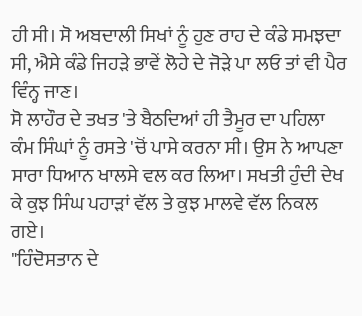ਹੀ ਸੀ। ਸੋ ਅਬਦਾਲੀ ਸਿਖਾਂ ਨੂੰ ਹੁਣ ਰਾਹ ਦੇ ਕੰਡੇ ਸਮਝਦਾ ਸੀ, ਐਸੇ ਕੰਡੇ ਜਿਹੜੇ ਭਾਵੇਂ ਲੋਹੇ ਦੇ ਜੋੜੇ ਪਾ ਲਓ ਤਾਂ ਵੀ ਪੈਰ ਵਿੰਨ੍ਹ ਜਾਣ।
ਸੋ ਲਾਹੌਰ ਦੇ ਤਖਤ 'ਤੇ ਬੈਠਦਿਆਂ ਹੀ ਤੈਮੂਰ ਦਾ ਪਹਿਲਾ ਕੰਮ ਸਿੰਘਾਂ ਨੂੰ ਰਸਤੇ 'ਚੋਂ ਪਾਸੇ ਕਰਨਾ ਸੀ। ਉਸ ਨੇ ਆਪਣਾ ਸਾਰਾ ਧਿਆਨ ਖਾਲਸੇ ਵਲ ਕਰ ਲਿਆ। ਸਖਤੀ ਹੁੰਦੀ ਦੇਖ ਕੇ ਕੁਝ ਸਿੰਘ ਪਹਾੜਾਂ ਵੱਲ ਤੇ ਕੁਝ ਮਾਲਵੇ ਵੱਲ ਨਿਕਲ ਗਏ।
"ਹਿੰਦੋਸਤਾਨ ਦੇ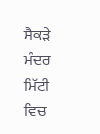ਸੈਕੜੇ ਮੰਦਰ ਮਿੱਟੀ ਵਿਚ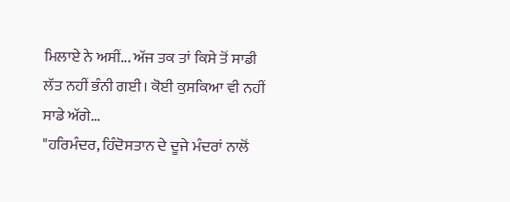ਮਿਲਾਏ ਨੇ ਅਸੀਂ... ਅੱਜ ਤਕ ਤਾਂ ਕਿਸੇ ਤੋਂ ਸਾਡੀ ਲੱਤ ਨਹੀਂ ਭੰਨੀ ਗਈ। ਕੋਈ ਕੁਸਕਿਆ ਵੀ ਨਹੀਂ ਸਾਡੇ ਅੱਗੇ...
"ਹਰਿਮੰਦਰ, ਹਿੰਦੋਸਤਾਨ ਦੇ ਦੂਜੇ ਮੰਦਰਾਂ ਨਾਲੋਂ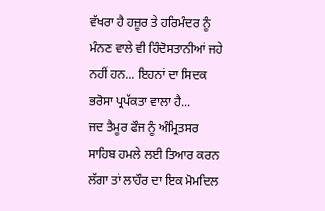ਵੱਖਰਾ ਹੈ ਹਜ਼ੂਰ ਤੇ ਹਰਿਮੰਦਰ ਨੂੰ ਮੰਨਣ ਵਾਲੇ ਵੀ ਹਿੰਦੋਸਤਾਨੀਆਂ ਜਹੇ ਨਹੀਂ ਹਨ... ਇਹਨਾਂ ਦਾ ਸਿਦਕ ਭਰੋਸਾ ਪ੍ਰਪੱਕਤਾ ਵਾਲਾ ਹੈ...
ਜਦ ਤੈਮੂਰ ਫੌਜ ਨੂੰ ਅੰਮ੍ਰਿਤਸਰ ਸਾਹਿਬ ਹਮਲੇ ਲਈ ਤਿਆਰ ਕਰਨ ਲੱਗਾ ਤਾਂ ਲਾਹੌਰ ਦਾ ਇਕ ਮੋਮਦਿਲ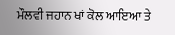ਮੌਲਵੀ ਜਹਾਨ ਖਾਂ ਕੋਲ ਆਇਆ ਤੇ